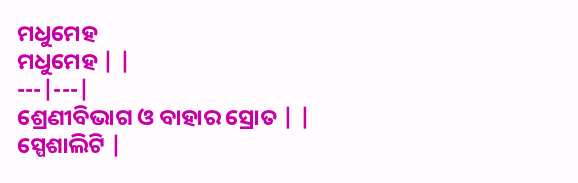ମଧୁମେହ
ମଧୁମେହ | |
---|---|
ଶ୍ରେଣୀବିଭାଗ ଓ ବାହାର ସ୍ରୋତ | |
ସ୍ପେଶାଲିଟି |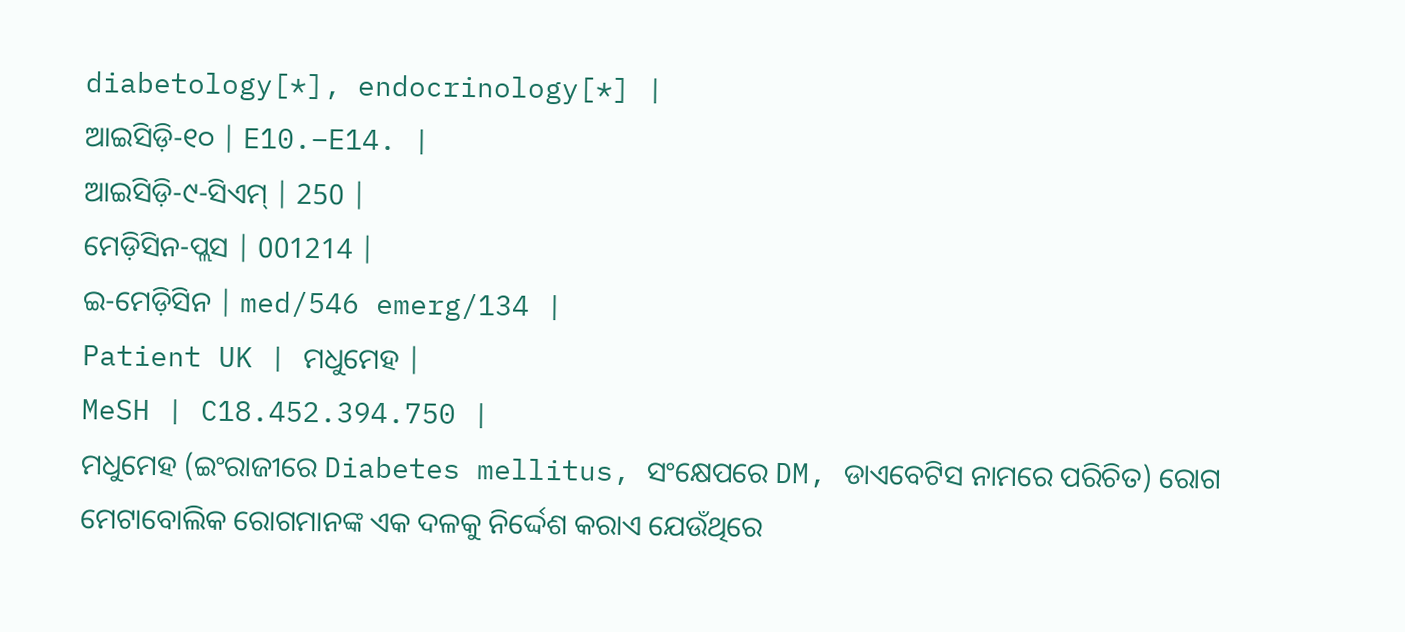diabetology[*], endocrinology[*] |
ଆଇସିଡ଼ି-୧୦ | E10.–E14. |
ଆଇସିଡ଼ି-୯-ସିଏମ୍ | 250 |
ମେଡ଼ିସିନ-ପ୍ଲସ | 001214 |
ଇ-ମେଡ଼ିସିନ | med/546 emerg/134 |
Patient UK | ମଧୁମେହ |
MeSH | C18.452.394.750 |
ମଧୁମେହ (ଇଂରାଜୀରେ Diabetes mellitus, ସଂକ୍ଷେପରେ DM, ଡାଏବେଟିସ ନାମରେ ପରିଚିତ) ରୋଗ ମେଟାବୋଲିକ ରୋଗମାନଙ୍କ ଏକ ଦଳକୁ ନିର୍ଦ୍ଦେଶ କରାଏ ଯେଉଁଥିରେ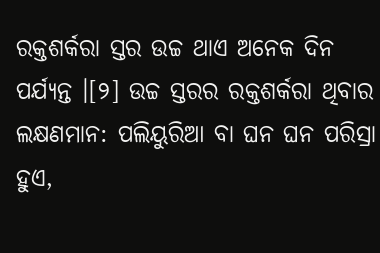ରକ୍ତଶର୍କରା ସ୍ତର ଉଚ୍ଚ ଥାଏ ଅନେକ ଦିନ ପର୍ଯ୍ୟନ୍ତ ।[୨] ଉଚ୍ଚ ସ୍ତରର ରକ୍ତଶର୍କରା ଥିବାର ଲକ୍ଷଣମାନ: ପଲିୟୁରିଆ ବା ଘନ ଘନ ପରିସ୍ରା ହୁଏ,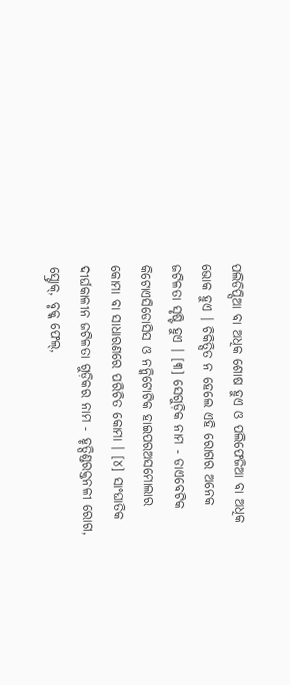ପଲିଡିପ୍ସିଆ ବା ଅଧିକ ଶୋଷ ହୁଏ ଓ ପଲିଫେଜିଆ ବା ଅଧିକ ଭୋକ ହୁଏ । ଚିକିତ୍ସିତ ନ ହେଲେ ଏହି ରୋଗର ଅନେକ ଜଟିଳତା ସୃଷ୍ଟି ହୁଏ । [୩] ସେଗୁଡ଼ିକ ନାମ - ଡାଏବେଟିକ କିଟୋଏସିଡୋସିସ ଓ ନନ୍କିଟୋଟିକ ହାଇପରଅସମୋଲାର କୋମା ବା ସାଧାରଣରେ ପରିଚିତ କୋମା । [୪] ସାଂଘାତିକ ଦୀର୍ଘକାଳୀନ ଜଟିଳତା ଗୁଡ଼ିକର ନାମ - ହୃତ୍ପିଣ୍ଡରକ୍ତନଳୀ ରୋଗ, ସ୍ଟ୍ରୋକ୍, ବୃକ୍କ ଫେଲ୍,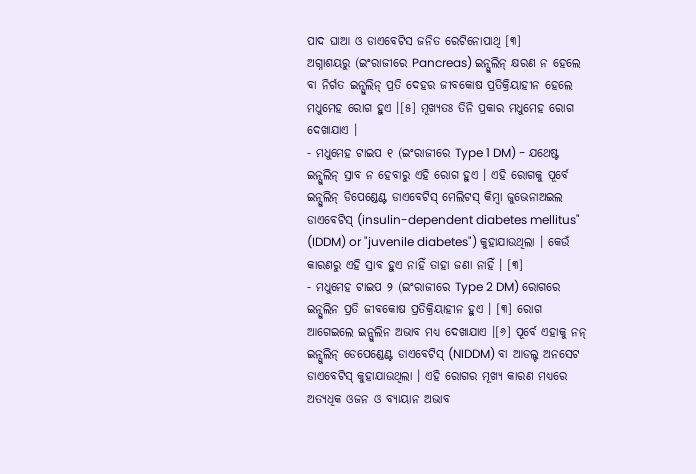ପାଦ ଘାଆ ଓ ଡାଏବେଟିସ ଜନିତ ରେଟିନୋପାଥି [୩]
ଅଗ୍ନାଶୟରୁ (ଇଂରାଜୀରେ Pancreas) ଇନ୍ସୁଲିନ୍ କ୍ଷରଣ ନ ହେଲେ ବା ନିର୍ଗତ ଇନ୍ସୁଲିନ୍ ପ୍ରତି ଦେହର ଜୀବକୋଷ ପ୍ରତିକ୍ରିୟାହୀନ ହେଲେ ମଧୁମେହ ରୋଗ ହୁଏ ।[୫] ମୂଖ୍ୟତଃ ତିନି ପ୍ରକାର ମଧୁମେହ ରୋଗ ଦେଖାଯାଏ ।
- ମଧୁମେହ ଟାଇପ ୧ (ଇଂରାଜୀରେ Type 1 DM) - ଯଥେଷ୍ଟ ଇନ୍ସୁଲିନ୍ ସ୍ରାବ ନ ହେବାରୁ ଏହି ରୋଗ ହୁଏ । ଏହି ରୋଗକୁ ପୂର୍ବେ ଇନ୍ସୁଲିନ୍ ଡିପେଣ୍ଡେଣ୍ଟ ଡାଏବେଟିସ୍ ମେଲିଟସ୍ କିମ୍ବା ଜୁଭେନାଅଇଲ ଡାଏବେଟିସ୍ (insulin-dependent diabetes mellitus" (IDDM) or "juvenile diabetes") କୁହାଯାଉଥିଲା । କେଉଁ କାରଣରୁ ଏହି ସ୍ରାବ ହୁଏ ନାହିଁ ତାହା ଜଣା ନାହିଁ । [୩]
- ମଧୁମେହ ଟାଇପ ୨ (ଇଂରାଜୀରେ Type 2 DM) ରୋଗରେ ଇନ୍ସୁଲିନ ପ୍ରତି ଜୀବକୋଷ ପ୍ରତିକ୍ରିୟାହୀନ ହୁଏ । [୩] ରୋଗ ଆଗେଇଲେ ଇନ୍ସୁଲିନ ଅଭାବ ମଧ୍ୟ ଦେଖାଯାଏ ।[୬] ପୂର୍ବେ ଏହାକୁ ନନ୍ ଇନ୍ସୁଲିନ୍ ଡେପେଣ୍ଡେଣ୍ଟ ଡାଏବେଟିସ୍ (NIDDM) ବା ଆଡଲ୍ଟ ଅନସେଟ ଡାଏବେଟିସ୍ କୁହାଯାଉଥିଲା । ଏହି ରୋଗର ମୂଖ୍ୟ କାରଣ ମଧ୍ୟରେ ଅତ୍ୟଧିକ ଓଜନ ଓ ବ୍ୟାୟାନ ଅଭାବ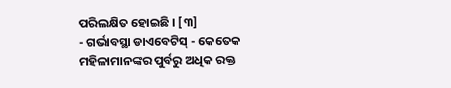ପରିଲକ୍ଷିତ ହୋଇଛି । [୩]
- ଗର୍ଭାବସ୍ଥା ଡାଏବେଟିସ୍ - କେତେକ ମହିଳାମାନଙ୍କର ପୁର୍ବରୁ ଅଧିକ ରକ୍ତ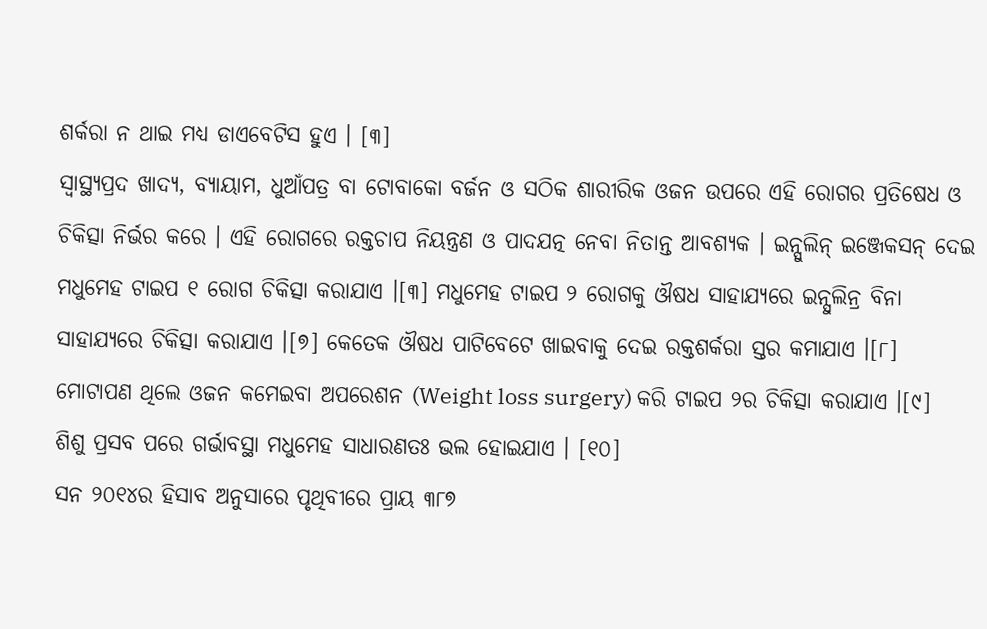ଶର୍କରା ନ ଥାଇ ମଧ୍ୟ ଡାଏବେଟିସ ହୁଏ । [୩]
ସ୍ୱାସ୍ଥ୍ୟପ୍ରଦ ଖାଦ୍ୟ, ବ୍ୟାୟାମ, ଧୁଆଁପତ୍ର ବା ଟୋବାକୋ ବର୍ଜନ ଓ ସଠିକ ଶାରୀରିକ ଓଜନ ଉପରେ ଏହି ରୋଗର ପ୍ରତିଷେଧ ଓ ଚିକିତ୍ସା ନିର୍ଭର କରେ । ଏହି ରୋଗରେ ରକ୍ତଚାପ ନିୟନ୍ତ୍ରଣ ଓ ପାଦଯତ୍ନ ନେବା ନିତାନ୍ତ ଆବଶ୍ୟକ । ଇନ୍ସୁଲିନ୍ ଇଞ୍ଜେକସନ୍ ଦେଇ ମଧୁମେହ ଟାଇପ ୧ ରୋଗ ଚିକିତ୍ସା କରାଯାଏ ।[୩] ମଧୁମେହ ଟାଇପ ୨ ରୋଗକୁ ଔଷଧ ସାହାଯ୍ୟରେ ଇନ୍ସୁଲିନ୍ର ବିନା ସାହାଯ୍ୟରେ ଚିକିତ୍ସା କରାଯାଏ ।[୭] କେତେକ ଔଷଧ ପାଟିବେଟେ ଖାଇବାକୁ ଦେଇ ରକ୍ତଶର୍କରା ସ୍ତର କମାଯାଏ ।[୮] ମୋଟାପଣ ଥିଲେ ଓଜନ କମେଇବା ଅପରେଶନ (Weight loss surgery) କରି ଟାଇପ ୨ର ଚିକିତ୍ସା କରାଯାଏ ।[୯] ଶିଶୁ ପ୍ରସବ ପରେ ଗର୍ଭାବସ୍ଥା ମଧୁମେହ ସାଧାରଣତଃ ଭଲ ହୋଇଯାଏ । [୧୦]
ସନ ୨୦୧୪ର ହିସାବ ଅନୁସାରେ ପୃଥିବୀରେ ପ୍ରାୟ ୩୮୭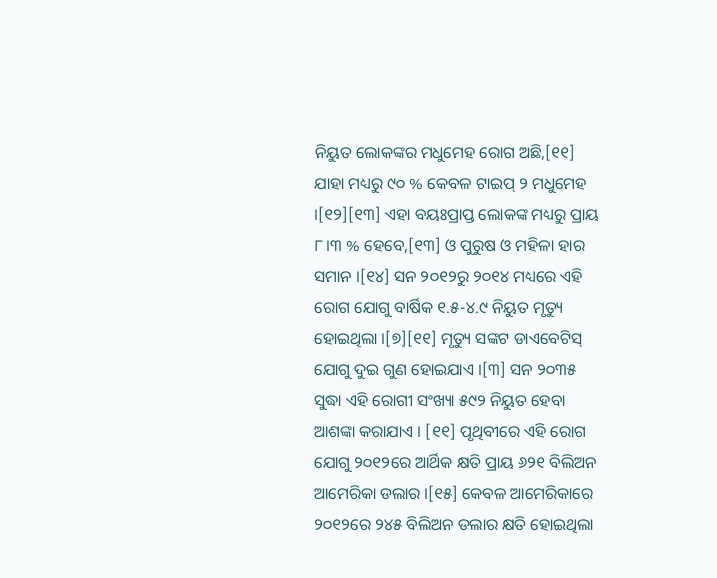ନିୟୁତ ଲୋକଙ୍କର ମଧୁମେହ ରୋଗ ଅଛି,[୧୧] ଯାହା ମଧ୍ୟରୁ ୯୦ % କେବଳ ଟାଇପ୍ ୨ ମଧୁମେହ ।[୧୨][୧୩] ଏହା ବୟଃପ୍ରାପ୍ତ ଲୋକଙ୍କ ମଧ୍ୟରୁ ପ୍ରାୟ ୮।୩ % ହେବେ,[୧୩] ଓ ପୁରୁଷ ଓ ମହିଳା ହାର ସମାନ ।[୧୪] ସନ ୨୦୧୨ରୁ ୨୦୧୪ ମଧ୍ୟରେ ଏହି ରୋଗ ଯୋଗୁ ବାର୍ଷିକ ୧.୫-୪.୯ ନିୟୁତ ମୃତ୍ୟୁ ହୋଇଥିଲା ।[୭][୧୧] ମୃତ୍ୟୁ ସଙ୍କଟ ଡାଏବେଟିସ୍ ଯୋଗୁ ଦୁଇ ଗୁଣ ହୋଇଯାଏ ।[୩] ସନ ୨୦୩୫ ସୁଦ୍ଧା ଏହି ରୋଗୀ ସଂଖ୍ୟା ୫୯୨ ନିୟୁତ ହେବା ଆଶଙ୍କା କରାଯାଏ । [୧୧] ପୃଥିବୀରେ ଏହି ରୋଗ ଯୋଗୁ ୨୦୧୨ରେ ଆର୍ଥିକ କ୍ଷତି ପ୍ରାୟ ୬୨୧ ବିଲିଅନ ଆମେରିକା ଡଲାର ।[୧୫] କେବଳ ଆମେରିକାରେ ୨୦୧୨ରେ ୨୪୫ ବିଲିଅନ ଡଲାର କ୍ଷତି ହୋଇଥିଲା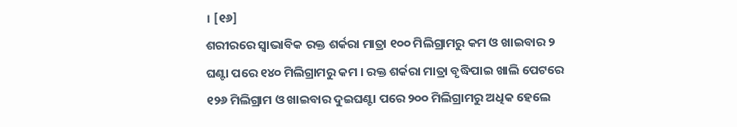। [୧୬]
ଶରୀରରେ ସ୍ୱାଭାବିକ ରକ୍ତ ଶର୍କରା ମାତ୍ରା ୧୦୦ ମିଲିଗ୍ରାମରୁ କମ ଓ ଖାଇବାର ୨ ଘଣ୍ଟା ପରେ ୧୪୦ ମିଲିଗ୍ରାମରୁ କମ । ରକ୍ତ ଶର୍କରା ମାତ୍ରା ବୃଦ୍ଧିପାଇ ଖାଲି ପେଟରେ ୧୨୬ ମିଲିଗ୍ରାମ ଓ ଖାଇବାର ଦୁଇଘଣ୍ଟା ପରେ ୨୦୦ ମିଲିଗ୍ରାମରୁ ଅଧିକ ହେଲେ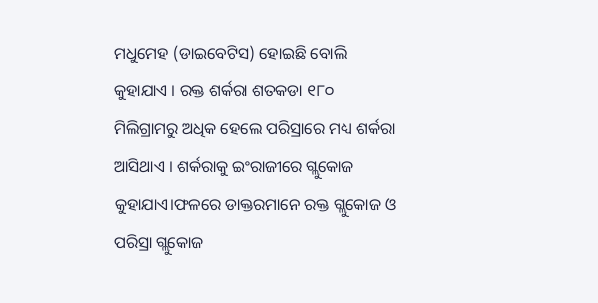ମଧୁମେହ (ଡାଇବେଟିସ) ହୋଇଛି ବୋଲି କୁହାଯାଏ । ରକ୍ତ ଶର୍କରା ଶତକଡା ୧୮୦ ମିଲିଗ୍ରାମରୁ ଅଧିକ ହେଲେ ପରିସ୍ରାରେ ମଧ୍ୟ ଶର୍କରା ଆସିଥାଏ । ଶର୍କରାକୁ ଇଂରାଜୀରେ ଗ୍ଲୁକୋଜ କୁହାଯାଏ।ଫଳରେ ଡାକ୍ତରମାନେ ରକ୍ତ ଗ୍ଲୁକୋଜ ଓ ପରିସ୍ରା ଗ୍ଲୁକୋଜ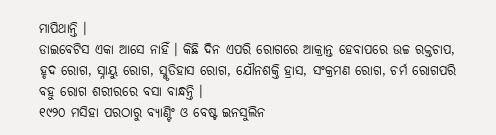ମାପିଥାନ୍ତି ।
ଡାଇବେଟିସ ଏକା ଆସେ ନାହିଁ । କିଛି ଦିନ ଏପରି ରୋଗରେ ଆକ୍ରାନ୍ତ ହେବାପରେ ଉଚ୍ଚ ରକ୍ତଚାପ, ହୃଦ ରୋଗ, ସ୍ନାୟୁ ରୋଗ, ସ୍ମୃତିହାସ ରୋଗ, ଯୌନଶକ୍ତି ହ୍ରାସ, ସଂକ୍ରମଣ ରୋଗ, ଚର୍ମ ରୋଗପରି ବହୁ ରୋଗ ଶରୀରରେ ବସା ବାନ୍ଧନ୍ତି ।
୧୯୨୦ ମସିହା ପରଠାରୁ ବ୍ୟାଣ୍ଟିଂ ଓ ବେଷ୍ଟ ଇନସୁଲିନ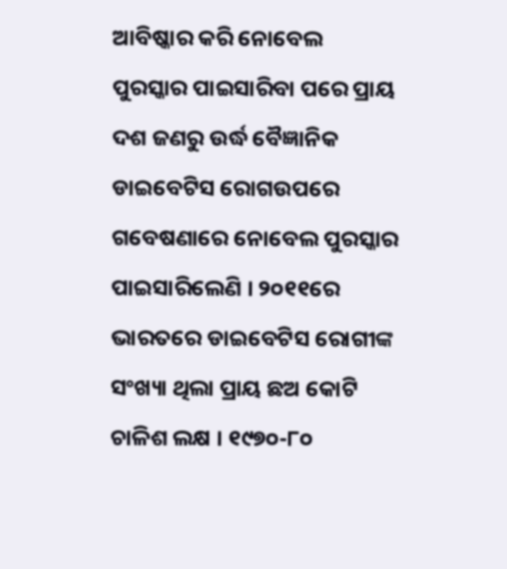ଆବିଷ୍କାର କରି ନୋବେଲ ପୁରସ୍କାର ପାଇସାରିବା ପରେ ପ୍ରାୟ ଦଶ ଜଣରୁ ଉର୍ଦ୍ଧ ବୈଜ୍ଞାନିକ ଡାଇବେଟିସ ରୋଗଉପରେ ଗବେଷଣାରେ ନୋବେଲ ପୁରସ୍କାର ପାଇସାରିଲେଣି । ୨୦୧୧ରେ ଭାରତରେ ଡାଇବେଟିସ ରୋଗୀଙ୍କ ସଂଖ୍ୟା ଥିଲା ପ୍ରାୟ ଛଅ କୋଟି ଚାଳିଶ ଲକ୍ଷ । ୧୯୭୦-୮୦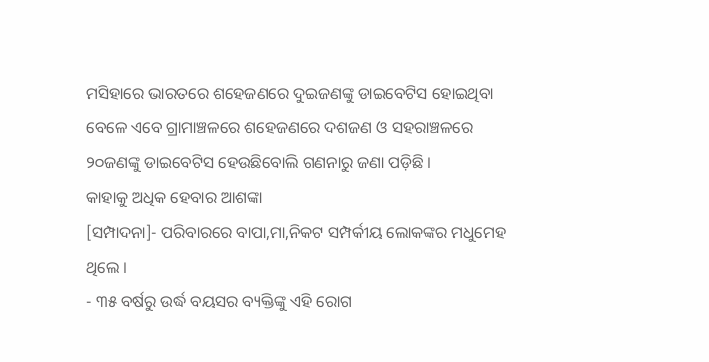ମସିହାରେ ଭାରତରେ ଶହେଜଣରେ ଦୁଇଜଣଙ୍କୁ ଡାଇବେଟିସ ହୋଇଥିବା ବେଳେ ଏବେ ଗ୍ରାମାଞ୍ଚଳରେ ଶହେଜଣରେ ଦଶଜଣ ଓ ସହରାଞ୍ଚଳରେ ୨୦ଜଣଙ୍କୁ ଡାଇବେଟିସ ହେଉଛିବୋଲି ଗଣନାରୁ ଜଣା ପଡ଼ିଛି ।
କାହାକୁ ଅଧିକ ହେବାର ଆଶଙ୍କା
[ସମ୍ପାଦନା]- ପରିବାରରେ ବାପା,ମା,ନିକଟ ସମ୍ପର୍କୀୟ ଲୋକଙ୍କର ମଧୁମେହ ଥିଲେ ।
- ୩୫ ବର୍ଷରୁ ଉର୍ଦ୍ଧ ବୟସର ବ୍ୟକ୍ତିଙ୍କୁ ଏହି ରୋଗ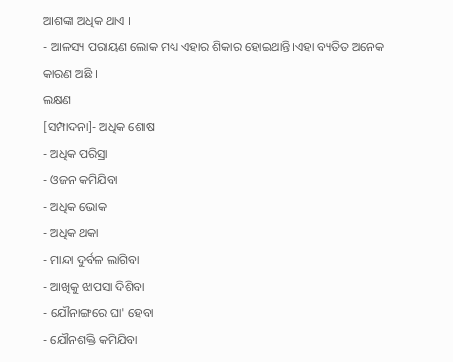ଆଶଙ୍କା ଅଧିକ ଥାଏ ।
- ଆଳସ୍ୟ ପରାୟଣ ଲୋକ ମଧ୍ୟ ଏହାର ଶିକାର ହୋଇଥାନ୍ତି।ଏହା ବ୍ୟତିତ ଅନେକ କାରଣ ଅଛି ।
ଲକ୍ଷଣ
[ସମ୍ପାଦନା]- ଅଧିକ ଶୋଷ
- ଅଧିକ ପରିସ୍ରା
- ଓଜନ କମିଯିବା
- ଅଧିକ ଭୋକ
- ଅଧିକ ଥକା
- ମାନ୍ଦା ଦୁର୍ବଳ ଲାଗିବା
- ଆଖିକୁ ଝାପସା ଦିଶିବା
- ଯୌନାଙ୍ଗରେ ଘା' ହେବା
- ଯୌନଶକ୍ତି କମିଯିବା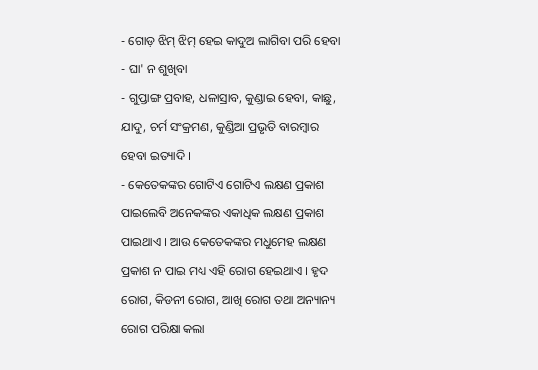- ଗୋଡ଼ ଝିମ୍ ଝିମ୍ ହେଇ କାଦୁଅ ଲାଗିବା ପରି ହେବା
- ଘା' ନ ଶୁଖିବା
- ଗୁପ୍ତାଙ୍ଗ ପ୍ରବାହ, ଧଳାସ୍ରାବ, କୁଣ୍ଡାଇ ହେବା, କାଛୁ, ଯାଦୁ, ଚର୍ମ ସଂକ୍ରମଣ, କୁଣ୍ଡିଆ ପ୍ରଭୃତି ବାରମ୍ବାର ହେବା ଇତ୍ୟାଦି ।
- କେତେକଙ୍କର ଗୋଟିଏ ଗୋଟିଏ ଲକ୍ଷଣ ପ୍ରକାଶ ପାଇଲେବି ଅନେକଙ୍କର ଏକାଧିକ ଲକ୍ଷଣ ପ୍ରକାଶ ପାଇଥାଏ । ଆଉ କେତେକଙ୍କର ମଧୁମେହ ଲକ୍ଷଣ ପ୍ରକାଶ ନ ପାଇ ମଧ୍ୟ ଏହି ରୋଗ ହେଇଥାଏ । ହୃଦ ରୋଗ, କିଡନୀ ରୋଗ, ଆଖି ରୋଗ ତଥା ଅନ୍ୟାନ୍ୟ ରୋଗ ପରିକ୍ଷା କଲା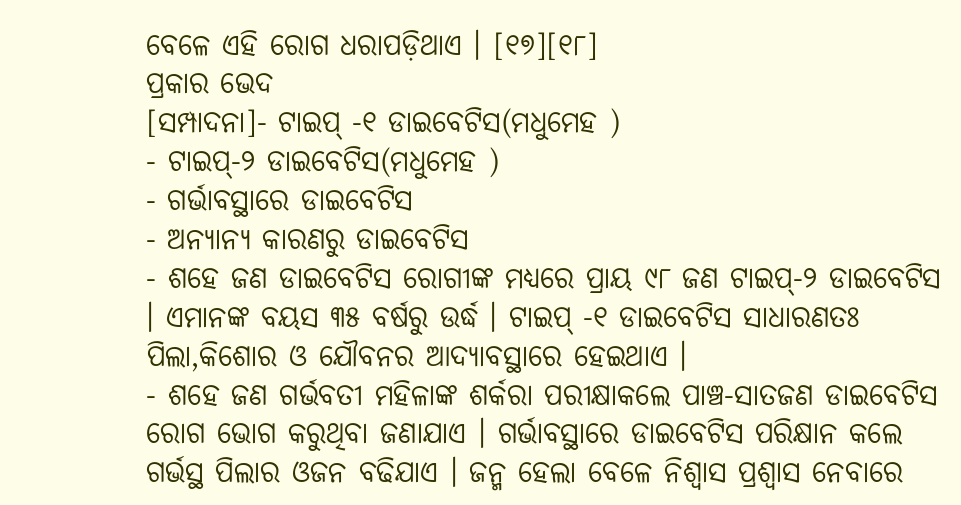ବେଳେ ଏହି ରୋଗ ଧରାପଡ଼ିଥାଏ । [୧୭][୧୮]
ପ୍ରକାର ଭେଦ
[ସମ୍ପାଦନା]- ଟାଇପ୍ -୧ ଡାଇବେଟିସ(ମଧୁମେହ )
- ଟାଇପ୍-୨ ଡାଇବେଟିସ(ମଧୁମେହ )
- ଗର୍ଭାବସ୍ଥାରେ ଡାଇବେଟିସ
- ଅନ୍ୟାନ୍ୟ କାରଣରୁ ଡାଇବେଟିସ
- ଶହେ ଜଣ ଡାଇବେଟିସ ରୋଗୀଙ୍କ ମଧ୍ୟରେ ପ୍ରାୟ ୯୮ ଜଣ ଟାଇପ୍-୨ ଡାଇବେଟିସ । ଏମାନଙ୍କ ବୟସ ୩୫ ବର୍ଷରୁ ଉର୍ଦ୍ଧ । ଟାଇପ୍ -୧ ଡାଇବେଟିସ ସାଧାରଣତଃ ପିଲା,କିଶୋର ଓ ଯୌବନର ଆଦ୍ୟାବସ୍ଥାରେ ହେଇଥାଏ ।
- ଶହେ ଜଣ ଗର୍ଭବତୀ ମହିଳାଙ୍କ ଶର୍କରା ପରୀକ୍ଷାକଲେ ପାଞ୍ଚ-ସାତଜଣ ଡାଇବେଟିସ ରୋଗ ଭୋଗ କରୁଥିବା ଜଣାଯାଏ । ଗର୍ଭାବସ୍ଥାରେ ଡାଇବେଟିସ ପରିକ୍ଷାନ କଲେ ଗର୍ଭସ୍ଥ ପିଲାର ଓଜନ ବଢିଯାଏ । ଜନ୍ମ ହେଲା ବେଳେ ନିଶ୍ୱାସ ପ୍ରଶ୍ୱାସ ନେବାରେ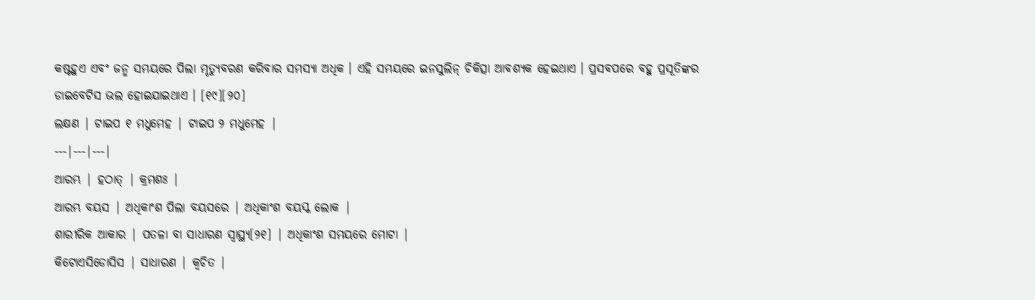କଷ୍ଟହୁଏ ଏବଂ ଜନ୍ମ ସମୟରେ ପିଲା ମୃତ୍ୟୁବରଣ କରିବାର ସମସ୍ୟା ଅଧିକ । ଏହି ସମୟରେ ଇନସୁଲିନ୍ ଚିକିତ୍ସା ଆବଶ୍ୟକ ହେଇଥାଏ । ପ୍ରସବପରେ ବହୁ ପ୍ରସୂତିଙ୍କର ଡାଇବେଟିସ ଭଲ ହୋଇଯାଇଥାଏ । [୧୯][୨୦]
ଲକ୍ଷଣ | ଟାଇପ ୧ ମଧୁମେହ | ଟାଇପ ୨ ମଧୁମେହ |
---|---|---|
ଆରମ୍ଭ | ହଠାତ୍ | କ୍ରମଶଃ |
ଆରମ୍ଭ ବୟସ | ଅଧିକାଂଶ ପିଲା ବୟସରେ | ଅଧିକାଂଶ ବୟସ୍କ ଲୋକ |
ଶାରୀରିକ ଆକାର | ପତଳା ବା ସାଧାରଣ ସ୍ୱାସ୍ଥ୍ୟ[୨୧] | ଅଧିକାଂଶ ସମୟରେ ମୋଟା |
କିଟୋଏସିଡୋସିସ | ସାଧାରଣ | କ୍ୱଚିତ |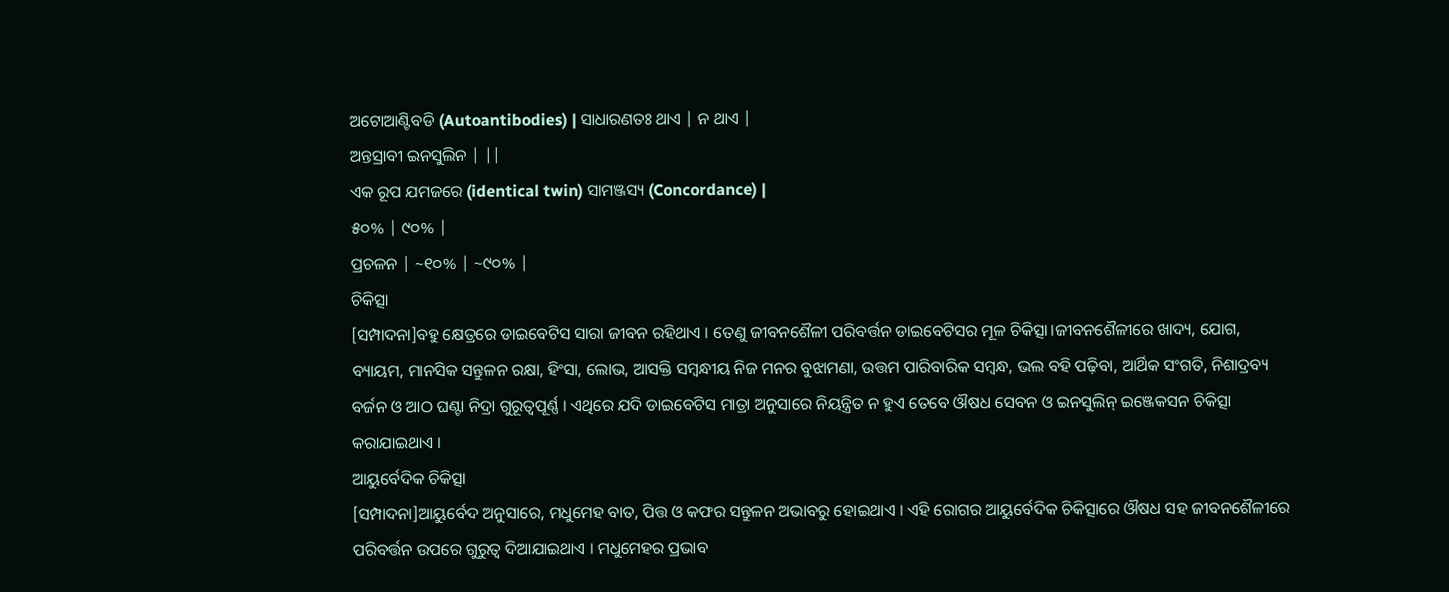ଅଟୋଆଣ୍ଟିବଡି (Autoantibodies) | ସାଧାରଣତଃ ଥାଏ | ନ ଥାଏ |
ଅନ୍ତସ୍ରାବୀ ଇନସୁଲିନ | ||
ଏକ ରୂପ ଯମଜରେ (identical twin) ସାମଞ୍ଜସ୍ୟ (Concordance) |
୫୦% | ୯୦% |
ପ୍ରଚଳନ | ~୧୦% | ~୯୦% |
ଚିକିତ୍ସା
[ସମ୍ପାଦନା]ବହୁ କ୍ଷେତ୍ରରେ ଡାଇବେଟିସ ସାରା ଜୀବନ ରହିଥାଏ । ତେଣୁ ଜୀବନଶୈଳୀ ପରିବର୍ତ୍ତନ ଡାଇବେଟିସର ମୂଳ ଚିକିତ୍ସା।ଜୀବନଶୈଳୀରେ ଖାଦ୍ୟ, ଯୋଗ, ବ୍ୟାୟମ, ମାନସିକ ସନ୍ତୁଳନ ରକ୍ଷା, ହିଂସା, ଲୋଭ, ଆସକ୍ତି ସମ୍ବନ୍ଧୀୟ ନିଜ ମନର ବୁଝାମଣା, ଉତ୍ତମ ପାରିବାରିକ ସମ୍ବନ୍ଧ, ଭଲ ବହି ପଢ଼ିବା, ଆର୍ଥିକ ସଂଗତି, ନିଶାଦ୍ରବ୍ୟ ବର୍ଜନ ଓ ଆଠ ଘଣ୍ଟା ନିଦ୍ରା ଗୁରୂତ୍ୱପୂର୍ଣ୍ଣ । ଏଥିରେ ଯଦି ଡାଇବେଟିସ ମାତ୍ରା ଅନୁସାରେ ନିୟନ୍ତ୍ରିତ ନ ହୁଏ ତେବେ ଔଷଧ ସେବନ ଓ ଇନସୁଲିନ୍ ଇଞ୍ଜେକସନ ଚିକିତ୍ସା କରାଯାଇଥାଏ ।
ଆୟୁର୍ବେଦିକ ଚିକିତ୍ସା
[ସମ୍ପାଦନା]ଆୟୁର୍ବେଦ ଅନୁସାରେ, ମଧୁମେହ ବାତ, ପିତ୍ତ ଓ କଫର ସନ୍ତୁଳନ ଅଭାବରୁ ହୋଇଥାଏ । ଏହି ରୋଗର ଆୟୁର୍ବେଦିକ ଚିକିତ୍ସାରେ ଔଷଧ ସହ ଜୀବନଶୈଳୀରେ ପରିବର୍ତ୍ତନ ଉପରେ ଗୁରୁତ୍ୱ ଦିଆଯାଇଥାଏ । ମଧୁମେହର ପ୍ରଭାବ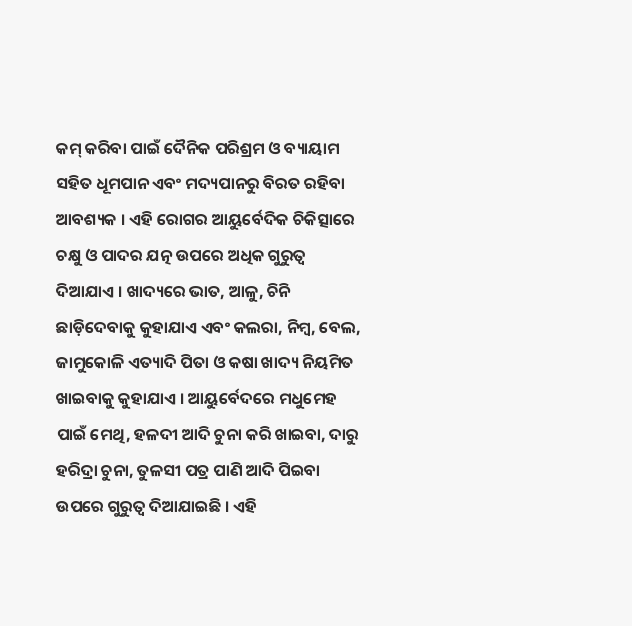କମ୍ କରିବା ପାଇଁ ଦୈନିକ ପରିଶ୍ରମ ଓ ବ୍ୟାୟାମ ସହିତ ଧୂମପାନ ଏବଂ ମଦ୍ୟପାନରୁ ବିରତ ରହିବା ଆବଶ୍ୟକ । ଏହି ରୋଗର ଆୟୁର୍ବେଦିକ ଚିକିତ୍ସାରେ ଚକ୍ଷୁ ଓ ପାଦର ଯତ୍ନ ଉପରେ ଅଧିକ ଗୁରୁତ୍ୱ ଦିଆଯାଏ । ଖାଦ୍ୟରେ ଭାତ, ଆଳୁ, ଚିନି ଛାଡ଼ିଦେବାକୁ କୁହାଯାଏ ଏବଂ କଲରା, ନିମ୍ବ, ବେଲ, ଜାମୁକୋଳି ଏତ୍ୟାଦି ପିତା ଓ କଷା ଖାଦ୍ୟ ନିୟମିତ ଖାଇବାକୁ କୁହାଯାଏ । ଆୟୁର୍ବେଦରେ ମଧୁମେହ ପାଇଁ ମେଥି, ହଳଦୀ ଆଦି ଚୁନା କରି ଖାଇବା, ଦାରୁ ହରିଦ୍ରା ଚୁନା, ତୁଳସୀ ପତ୍ର ପାଣି ଆଦି ପିଇବା ଉପରେ ଗୁରୁତ୍ୱ ଦିଆଯାଇଛି । ଏହି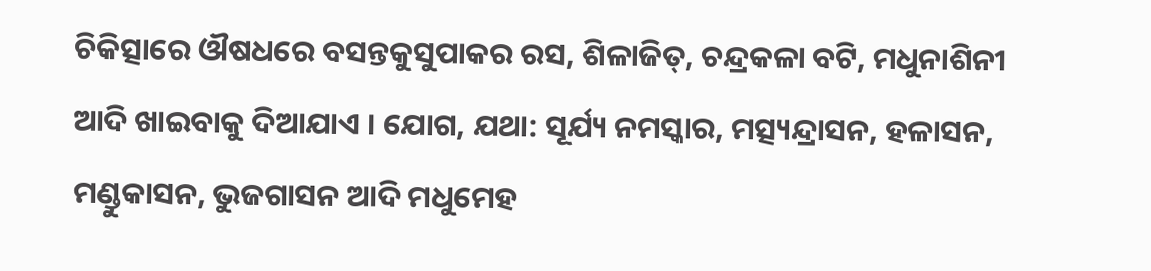ଚିକିତ୍ସାରେ ଔଷଧରେ ବସନ୍ତକୁସୁପାକର ରସ, ଶିଳାଜିତ୍, ଚନ୍ଦ୍ରକଳା ବଟି, ମଧୁନାଶିନୀ ଆଦି ଖାଇବାକୁ ଦିଆଯାଏ । ଯୋଗ, ଯଥା: ସୂର୍ଯ୍ୟ ନମସ୍କାର, ମତ୍ସ୍ୟନ୍ଦ୍ରାସନ, ହଳାସନ, ମଣ୍ଡୁକାସନ, ଭୁଜଗାସନ ଆଦି ମଧୁମେହ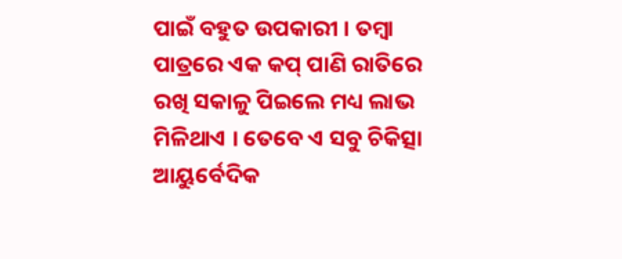ପାଇଁ ବହୁତ ଉପକାରୀ । ତମ୍ବା ପାତ୍ରରେ ଏକ କପ୍ ପାଣି ରାତିରେ ରଖି ସକାଳୁ ପିଇଲେ ମଧ୍ୟ ଲାଭ ମିଳିଥାଏ । ତେବେ ଏ ସବୁ ଚିକିତ୍ସା ଆୟୁର୍ବେଦିକ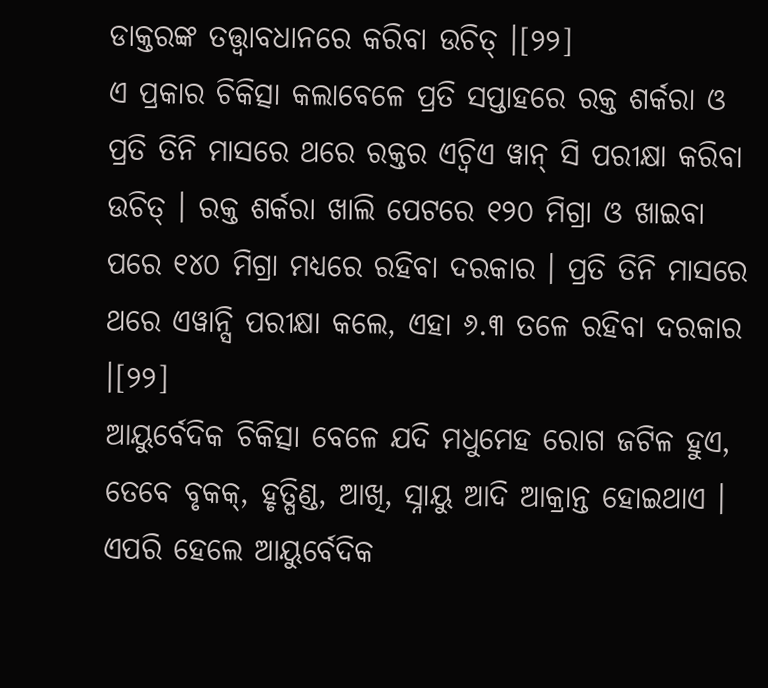ଡାକ୍ତରଙ୍କ ତତ୍ତ୍ୱାବଧାନରେ କରିବା ଉଚିତ୍ ।[୨୨]
ଏ ପ୍ରକାର ଚିକିତ୍ସା କଲାବେଳେ ପ୍ରତି ସପ୍ତାହରେ ରକ୍ତ ଶର୍କରା ଓ ପ୍ରତି ତିନି ମାସରେ ଥରେ ରକ୍ତର ଏଚ୍ବିଏ ୱାନ୍ ସି ପରୀକ୍ଷା କରିବା ଉଚିତ୍ । ରକ୍ତ ଶର୍କରା ଖାଲି ପେଟରେ ୧୨୦ ମିଗ୍ରା ଓ ଖାଇବା ପରେ ୧୪୦ ମିଗ୍ରା ମଧ୍ୟରେ ରହିବା ଦରକାର । ପ୍ରତି ତିନି ମାସରେ ଥରେ ଏୱାନ୍ସି ପରୀକ୍ଷା କଲେ, ଏହା ୬.୩ ତଳେ ରହିବା ଦରକାର ।[୨୨]
ଆୟୁର୍ବେଦିକ ଚିକିତ୍ସା ବେଳେ ଯଦି ମଧୁମେହ ରୋଗ ଜଟିଳ ହୁଏ, ତେବେ ବୃକକ୍, ହୃତ୍ପିଣ୍ଡ, ଆଖି, ସ୍ନାୟୁ ଆଦି ଆକ୍ରାନ୍ତ ହୋଇଥାଏ । ଏପରି ହେଲେ ଆୟୁର୍ବେଦିକ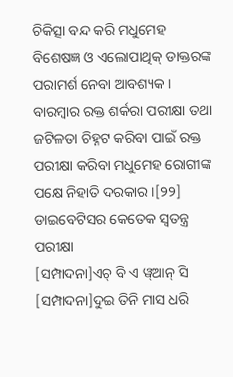ଚିକିତ୍ସା ବନ୍ଦ କରି ମଧୁମେହ ବିଶେଷଜ୍ଞ ଓ ଏଲୋପାଥିକ୍ ଡାକ୍ତରଙ୍କ ପରାମର୍ଶ ନେବା ଆବଶ୍ୟକ । ବାରମ୍ବାର ରକ୍ତ ଶର୍କରା ପରୀକ୍ଷା ତଥା ଜଟିଳତା ଚିହ୍ନଟ କରିବା ପାଇଁ ରକ୍ତ ପରୀକ୍ଷା କରିବା ମଧୁମେହ ରୋଗୀଙ୍କ ପକ୍ଷେ ନିହାତି ଦରକାର ।[୨୨]
ଡାଇବେଟିସର କେତେକ ସ୍ୱତନ୍ତ୍ର ପରୀକ୍ଷା
[ସମ୍ପାଦନା]ଏଚ୍ ବି ଏ ୱ୍ଆନ୍ ସି
[ସମ୍ପାଦନା]ଦୁଇ ତିନି ମାସ ଧରି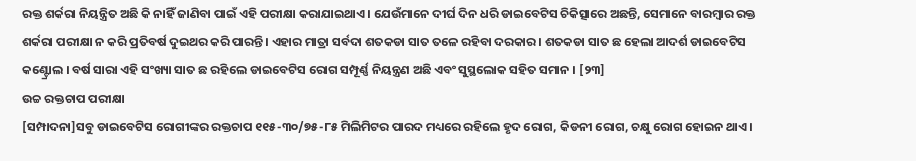ରକ୍ତ ଶର୍କରା ନିୟନ୍ତ୍ରିତ ଅଛି କି ନାହିଁ ଜାଣିବା ପାଇଁ ଏହି ପରୀକ୍ଷା କରାଯାଇଥାଏ । ଯେଉଁମାନେ ଦୀର୍ଘ ଦିନ ଧରି ଡାଇବେଟିସ ଚିକିତ୍ସାରେ ଅଛନ୍ତି, ସେମାନେ ବାରମ୍ବାର ରକ୍ତ ଶର୍କରା ପରୀକ୍ଷା ନ କରି ପ୍ରତିବର୍ଷ ଦୁଇଥର କରି ପାରନ୍ତି । ଏହାର ମାତ୍ରା ସର୍ବଦା ଶତକଡା ସାତ ତଳେ ରହିବା ଦରକାର । ଶତକଡା ସାତ ଛ ହେଲା ଆଦର୍ଶ ଡାଇବେଟିସ କଣ୍ଟ୍ରୋଲ । ବର୍ଷ ସାରା ଏହି ସଂଖ୍ୟା ସାତ ଛ ରହିଲେ ଡାଇବେଟିସ ରୋଗ ସମ୍ପୂର୍ଣ୍ଣ ନିୟନ୍ତ୍ରଣ ଅଛି ଏବଂ ସୁସ୍ଥଲୋକ ସହିତ ସମାନ । [୨୩]
ଉଚ୍ଚ ରକ୍ତଚାପ ପରୀକ୍ଷା
[ସମ୍ପାଦନା]ସବୁ ଡାଇବେଟିସ ରୋଗୀଙ୍କର ରକ୍ତଚାପ ୧୧୫-୩୦/୭୫-୮୫ ମିଲିମିଟର ପାରଦ ମଧ୍ୟରେ ରହିଲେ ହୃଦ ରୋଗ, କିଡନୀ ରୋଗ, ଚକ୍ଷୁ ରୋଗ ହୋଇନ ଥାଏ ।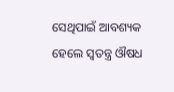ସେଥିପାଇଁ ଆବଶ୍ୟକ ହେଲେ ସ୍ୱତନ୍ତ୍ର ଔଷଧ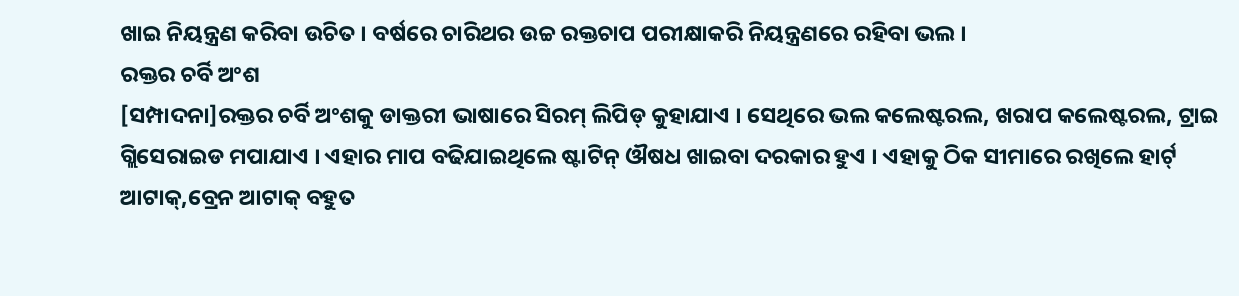ଖାଇ ନିୟନ୍ତ୍ରଣ କରିବା ଉଚିତ । ବର୍ଷରେ ଚାରିଥର ଉଚ୍ଚ ରକ୍ତଚାପ ପରୀକ୍ଷାକରି ନିୟନ୍ତ୍ରଣରେ ରହିବା ଭଲ ।
ରକ୍ତର ଚର୍ବି ଅଂଶ
[ସମ୍ପାଦନା]ରକ୍ତର ଚର୍ବି ଅଂଶକୁ ଡାକ୍ତରୀ ଭାଷାରେ ସିରମ୍ ଲିପିଡ୍ କୁହାଯାଏ । ସେଥିରେ ଭଲ କଲେଷ୍ଟରଲ, ଖରାପ କଲେଷ୍ଟରଲ, ଟ୍ରାଇ ଗ୍ଲିସେରାଇଡ ମପାଯାଏ । ଏହାର ମାପ ବଢିଯାଇଥିଲେ ଷ୍ଟାଟିନ୍ ଔଷଧ ଖାଇବା ଦରକାର ହୁଏ । ଏହାକୁ ଠିକ ସୀମାରେ ରଖିଲେ ହାର୍ଟ୍ ଆଟାକ୍,ବ୍ରେନ ଆଟାକ୍ ବହୁତ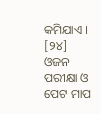କମିଯାଏ । [୨୪]
ଓଜନ ପରୀକ୍ଷା ଓ ପେଟ ମାପ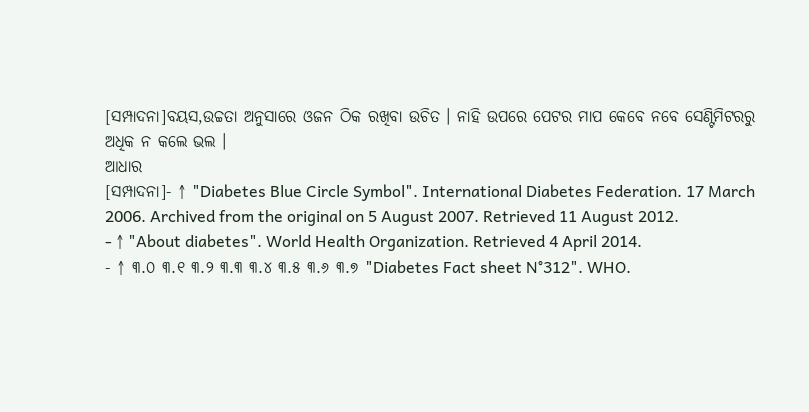[ସମ୍ପାଦନା]ବୟସ,ଉଚ୍ଚତା ଅନୁସାରେ ଓଜନ ଠିକ ରଖିବା ଉଚିତ । ନାହି ଉପରେ ପେଟର ମାପ କେବେ ନବେ ସେଣ୍ଟିମିଟରରୁ ଅଧିକ ନ କଲେ ଭଲ ।
ଆଧାର
[ସମ୍ପାଦନା]- ↑ "Diabetes Blue Circle Symbol". International Diabetes Federation. 17 March 2006. Archived from the original on 5 August 2007. Retrieved 11 August 2012.
- ↑ "About diabetes". World Health Organization. Retrieved 4 April 2014.
- ↑ ୩.୦ ୩.୧ ୩.୨ ୩.୩ ୩.୪ ୩.୫ ୩.୬ ୩.୭ "Diabetes Fact sheet N°312". WHO.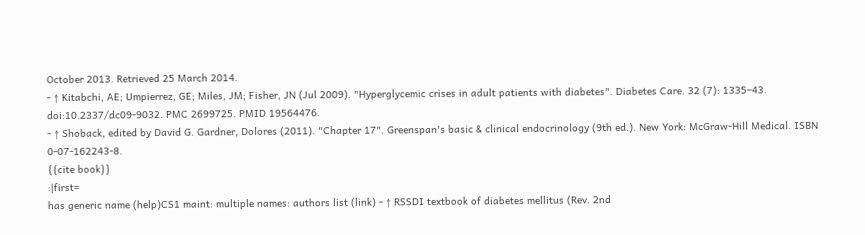October 2013. Retrieved 25 March 2014.
- ↑ Kitabchi, AE; Umpierrez, GE; Miles, JM; Fisher, JN (Jul 2009). "Hyperglycemic crises in adult patients with diabetes". Diabetes Care. 32 (7): 1335–43. doi:10.2337/dc09-9032. PMC 2699725. PMID 19564476.
- ↑ Shoback, edited by David G. Gardner, Dolores (2011). "Chapter 17". Greenspan's basic & clinical endocrinology (9th ed.). New York: McGraw-Hill Medical. ISBN 0-07-162243-8.
{{cite book}}
:|first=
has generic name (help)CS1 maint: multiple names: authors list (link) - ↑ RSSDI textbook of diabetes mellitus (Rev. 2nd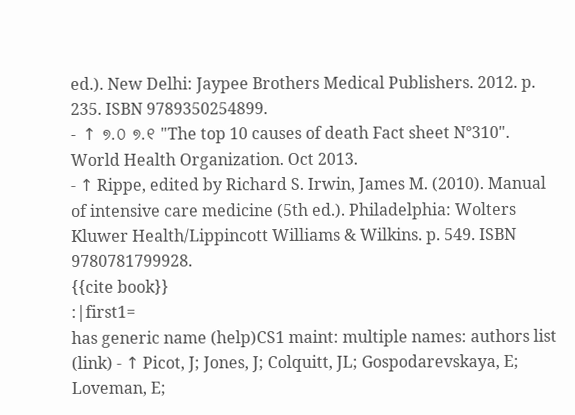ed.). New Delhi: Jaypee Brothers Medical Publishers. 2012. p. 235. ISBN 9789350254899.
- ↑ ୭.୦ ୭.୧ "The top 10 causes of death Fact sheet N°310". World Health Organization. Oct 2013.
- ↑ Rippe, edited by Richard S. Irwin, James M. (2010). Manual of intensive care medicine (5th ed.). Philadelphia: Wolters Kluwer Health/Lippincott Williams & Wilkins. p. 549. ISBN 9780781799928.
{{cite book}}
:|first1=
has generic name (help)CS1 maint: multiple names: authors list (link) - ↑ Picot, J; Jones, J; Colquitt, JL; Gospodarevskaya, E; Loveman, E;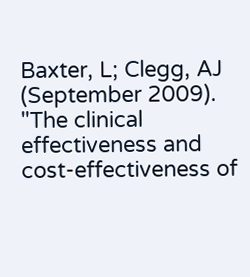Baxter, L; Clegg, AJ (September 2009). "The clinical effectiveness and cost-effectiveness of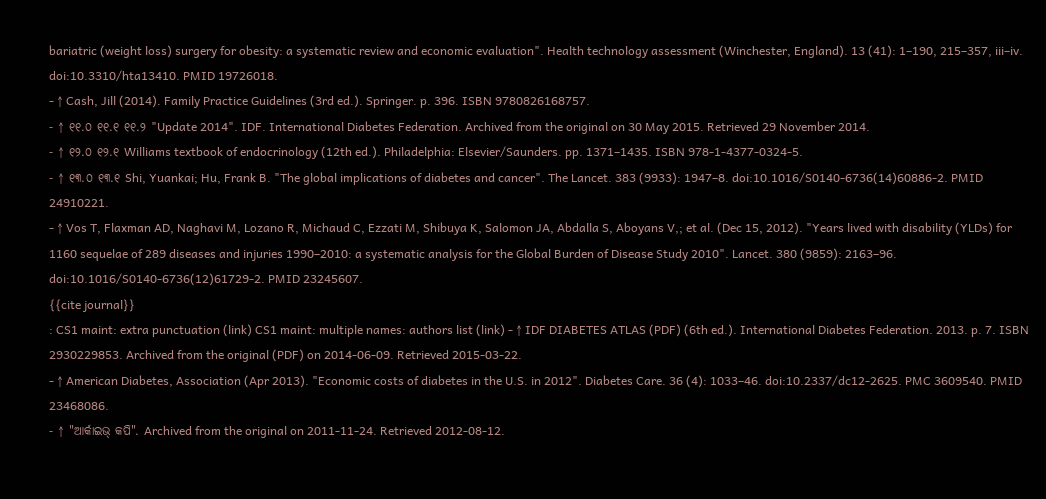bariatric (weight loss) surgery for obesity: a systematic review and economic evaluation". Health technology assessment (Winchester, England). 13 (41): 1–190, 215–357, iii–iv. doi:10.3310/hta13410. PMID 19726018.
- ↑ Cash, Jill (2014). Family Practice Guidelines (3rd ed.). Springer. p. 396. ISBN 9780826168757.
- ↑ ୧୧.୦ ୧୧.୧ ୧୧.୨ "Update 2014". IDF. International Diabetes Federation. Archived from the original on 30 May 2015. Retrieved 29 November 2014.
- ↑ ୧୨.୦ ୧୨.୧ Williams textbook of endocrinology (12th ed.). Philadelphia: Elsevier/Saunders. pp. 1371–1435. ISBN 978-1-4377-0324-5.
- ↑ ୧୩.୦ ୧୩.୧ Shi, Yuankai; Hu, Frank B. "The global implications of diabetes and cancer". The Lancet. 383 (9933): 1947–8. doi:10.1016/S0140-6736(14)60886-2. PMID 24910221.
- ↑ Vos T, Flaxman AD, Naghavi M, Lozano R, Michaud C, Ezzati M, Shibuya K, Salomon JA, Abdalla S, Aboyans V,; et al. (Dec 15, 2012). "Years lived with disability (YLDs) for 1160 sequelae of 289 diseases and injuries 1990–2010: a systematic analysis for the Global Burden of Disease Study 2010". Lancet. 380 (9859): 2163–96. doi:10.1016/S0140-6736(12)61729-2. PMID 23245607.
{{cite journal}}
: CS1 maint: extra punctuation (link) CS1 maint: multiple names: authors list (link) - ↑ IDF DIABETES ATLAS (PDF) (6th ed.). International Diabetes Federation. 2013. p. 7. ISBN 2930229853. Archived from the original (PDF) on 2014-06-09. Retrieved 2015-03-22.
- ↑ American Diabetes, Association (Apr 2013). "Economic costs of diabetes in the U.S. in 2012". Diabetes Care. 36 (4): 1033–46. doi:10.2337/dc12-2625. PMC 3609540. PMID 23468086.
- ↑ "ଆର୍କାଇଭ୍ କପି". Archived from the original on 2011-11-24. Retrieved 2012-08-12.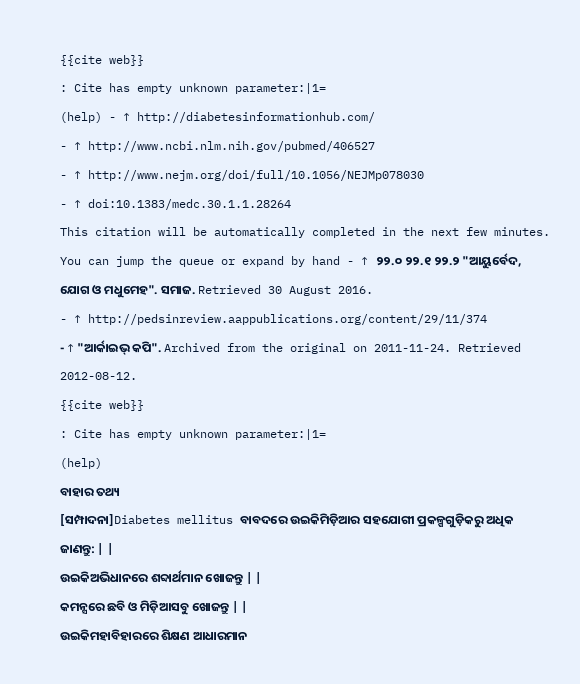{{cite web}}
: Cite has empty unknown parameter:|1=
(help) - ↑ http://diabetesinformationhub.com/
- ↑ http://www.ncbi.nlm.nih.gov/pubmed/406527
- ↑ http://www.nejm.org/doi/full/10.1056/NEJMp078030
- ↑ doi:10.1383/medc.30.1.1.28264
This citation will be automatically completed in the next few minutes. You can jump the queue or expand by hand - ↑ ୨୨.୦ ୨୨.୧ ୨୨.୨ "ଆୟୁର୍ବେଦ, ଯୋଗ ଓ ମଧୁମେହ". ସମାଜ. Retrieved 30 August 2016.
- ↑ http://pedsinreview.aappublications.org/content/29/11/374
- ↑ "ଆର୍କାଇଭ୍ କପି". Archived from the original on 2011-11-24. Retrieved 2012-08-12.
{{cite web}}
: Cite has empty unknown parameter:|1=
(help)
ବାହାର ତଥ୍ୟ
[ସମ୍ପାଦନା]Diabetes mellitus ବାବଦରେ ଉଇକିମିଡ଼ିଆର ସହଯୋଗୀ ପ୍ରକଳ୍ପଗୁଡ଼ିକରୁ ଅଧିକ ଜାଣନ୍ତୁ: | |
ଉଇକିଅଭିଧାନରେ ଶବ୍ଦାର୍ଥମାନ ଖୋଜନ୍ତୁ | |
କମନ୍ସରେ ଛବି ଓ ମିଡ଼ିଆସବୁ ଖୋଜନ୍ତୁ | |
ଉଇକିମହାବିହାରରେ ଶିକ୍ଷଣ ଆଧାରମାନ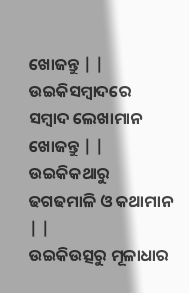ଖୋଜନ୍ତୁ | |
ଉଇକିସମ୍ବାଦରେ ସମ୍ବାଦ ଲେଖାମାନ ଖୋଜନ୍ତୁ | |
ଉଇକିକଥାରୁ ଢଗଢମାଳି ଓ କଥାମାନ | |
ଉଇକିଉତ୍ସରୁ ମୂଳାଧାର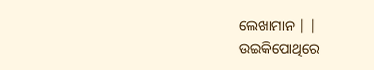ଲେଖାମାନ | |
ଉଇକିପୋଥିରେ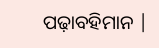ପଢ଼ାବହିମାନ |